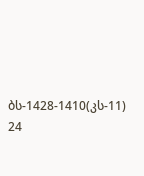ბს-1428-1410(კს-11) 24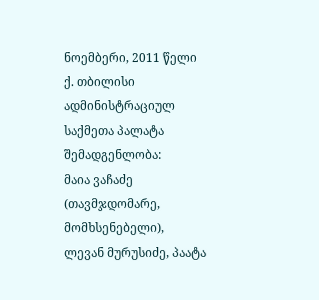ნოემბერი, 2011 წელი
ქ. თბილისი
ადმინისტრაციულ საქმეთა პალატა
შემადგენლობა:
მაია ვაჩაძე (თავმჯდომარე, მომხსენებელი),
ლევან მურუსიძე, პაატა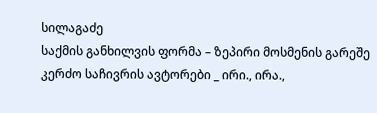სილაგაძე
საქმის განხილვის ფორმა – ზეპირი მოსმენის გარეშე
კერძო საჩივრის ავტორები _ ირი., ირა.,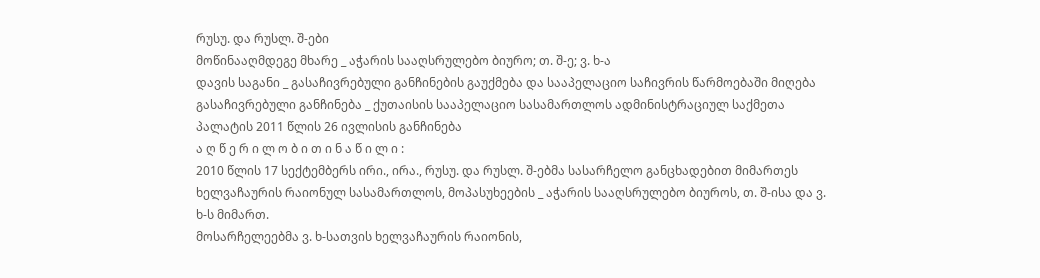რუსუ. და რუსლ. შ-ები
მოწინააღმდეგე მხარე _ აჭარის სააღსრულებო ბიურო; თ. შ-ე; ვ. ხ-ა
დავის საგანი _ გასაჩივრებული განჩინების გაუქმება და სააპელაციო საჩივრის წარმოებაში მიღება
გასაჩივრებული განჩინება _ ქუთაისის სააპელაციო სასამართლოს ადმინისტრაციულ საქმეთა პალატის 2011 წლის 26 ივლისის განჩინება
ა ღ წ ე რ ი ლ ო ბ ი თ ი ნ ა წ ი ლ ი :
2010 წლის 17 სექტემბერს ირი., ირა., რუსუ. და რუსლ. შ-ებმა სასარჩელო განცხადებით მიმართეს ხელვაჩაურის რაიონულ სასამართლოს, მოპასუხეების _ აჭარის სააღსრულებო ბიუროს, თ. შ-ისა და ვ. ხ-ს მიმართ.
მოსარჩელეებმა ვ. ხ-სათვის ხელვაჩაურის რაიონის,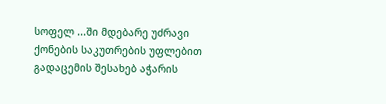სოფელ ...ში მდებარე უძრავი ქონების საკუთრების უფლებით გადაცემის შესახებ აჭარის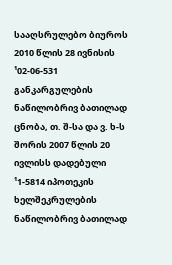სააღსრულებო ბიუროს 2010 წლის 28 ივნისის ¹02-06-531 განკარგულების ნაწილობრივ ბათილად ცნობა, თ. შ-სა და ვ. ხ-ს შორის 2007 წლის 20 ივლისს დადებული ¹1-5814 იპოთეკის ხელშეკრულების ნაწილობრივ ბათილად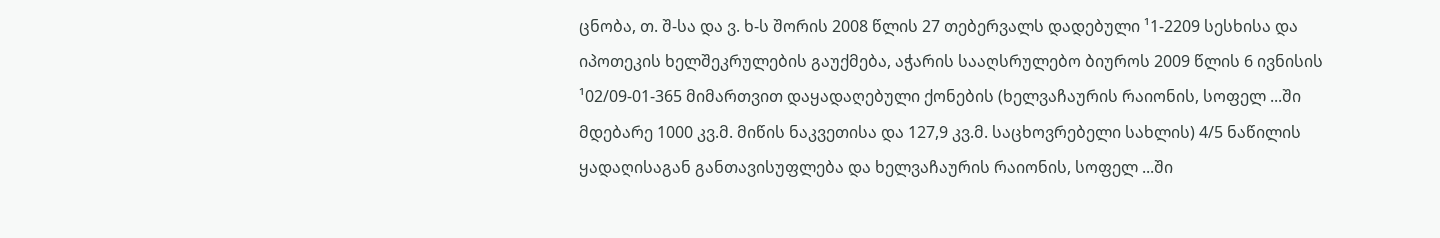ცნობა, თ. შ-სა და ვ. ხ-ს შორის 2008 წლის 27 თებერვალს დადებული ¹1-2209 სესხისა და იპოთეკის ხელშეკრულების გაუქმება, აჭარის სააღსრულებო ბიუროს 2009 წლის 6 ივნისის ¹02/09-01-365 მიმართვით დაყადაღებული ქონების (ხელვაჩაურის რაიონის, სოფელ ...ში მდებარე 1000 კვ.მ. მიწის ნაკვეთისა და 127,9 კვ.მ. საცხოვრებელი სახლის) 4/5 ნაწილის ყადაღისაგან განთავისუფლება და ხელვაჩაურის რაიონის, სოფელ ...ში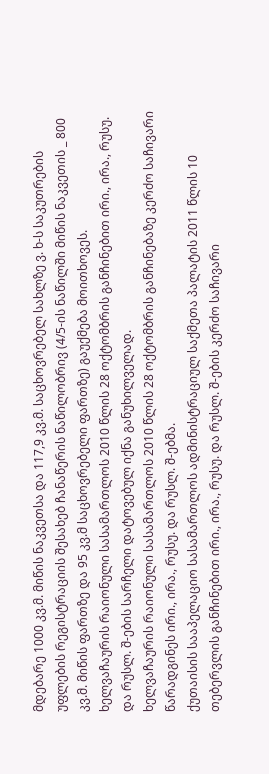მდებარე 1000 კვ.მ. მიწის ნაკვეთსა და 117,9 კვ.მ. საცხოვრებელ სახლზე ვ. ხ-ს საკუთრების უფლების რეგისტრაციის შესახებ ჩანაწერის ნაწილობრივ (4/5-ის ნაწილში მიწის ნაკვეთის _ 800 კვ.მ. მიწის ფართზე და 95 კვ.მ საცხოვრებელი ფართზე) გაუქმება მოითხოვეს.
ხელვაჩაურის რაიონული სასამართლოს 2010 წლის 28 ოქტომბრის განჩინებით ირი., ირა., რუსუ. და რუსლ. შ-ების სარჩელი დატოვებულ იქნა განუხილველად.
ხელვაჩაურის რაიონული სასამართლოს 2010 წლის 28 ოქტომბრის განჩინებაზე კერძო საჩივარი წარადგინეს ირი., ირა., რუსუ. და რუსლ. შ-ებმა.
ქუთაისის სააპელაციო სასამართლოს ადმინისტრაციულ საქმეთა პალატის 2011 წლის 10 თებერვლის განჩინებით ირი., ირა., რუსუ. და რუსლ. შ-ების კერძო საჩივარი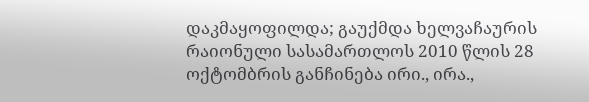დაკმაყოფილდა; გაუქმდა ხელვაჩაურის რაიონული სასამართლოს 2010 წლის 28 ოქტომბრის განჩინება ირი., ირა.,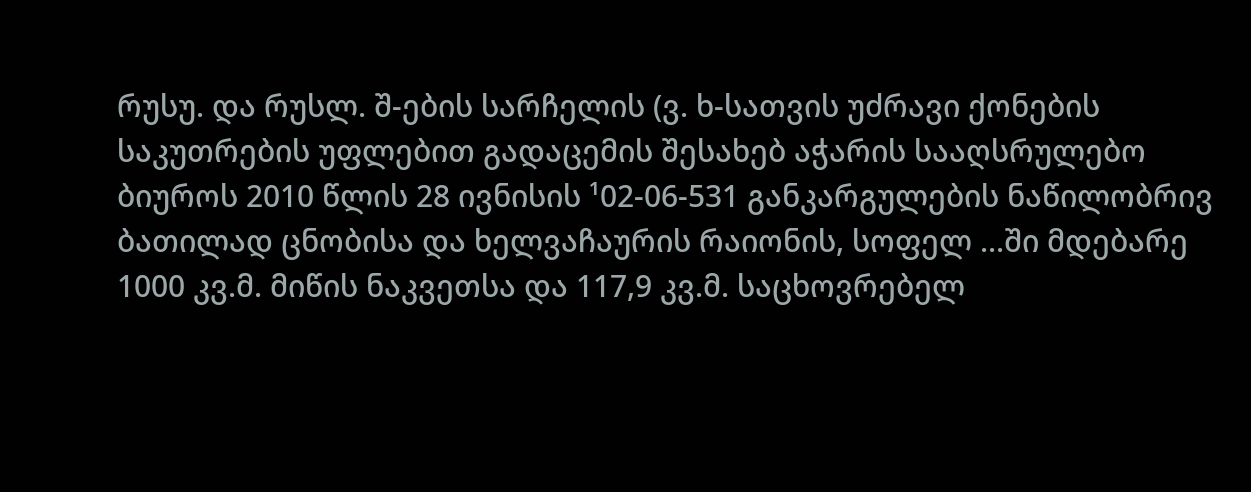რუსუ. და რუსლ. შ-ების სარჩელის (ვ. ხ-სათვის უძრავი ქონების საკუთრების უფლებით გადაცემის შესახებ აჭარის სააღსრულებო ბიუროს 2010 წლის 28 ივნისის ¹02-06-531 განკარგულების ნაწილობრივ ბათილად ცნობისა და ხელვაჩაურის რაიონის, სოფელ ...ში მდებარე 1000 კვ.მ. მიწის ნაკვეთსა და 117,9 კვ.მ. საცხოვრებელ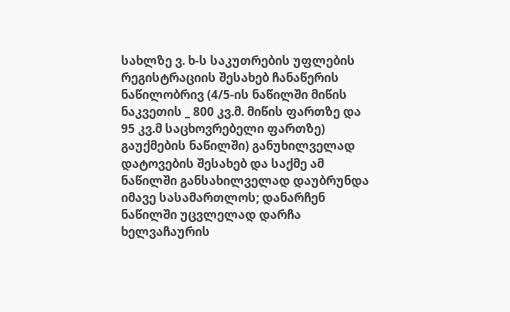სახლზე ვ. ხ-ს საკუთრების უფლების რეგისტრაციის შესახებ ჩანაწერის ნაწილობრივ (4/5-ის ნაწილში მიწის ნაკვეთის _ 800 კვ.მ. მიწის ფართზე და 95 კვ.მ საცხოვრებელი ფართზე) გაუქმების ნაწილში) განუხილველად დატოვების შესახებ და საქმე ამ ნაწილში განსახილველად დაუბრუნდა იმავე სასამართლოს; დანარჩენ ნაწილში უცვლელად დარჩა ხელვაჩაურის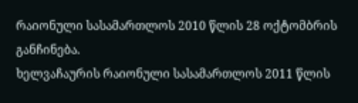რაიონული სასამართლოს 2010 წლის 28 ოქტომბრის განჩინება.
ხელვაჩაურის რაიონული სასამართლოს 2011 წლის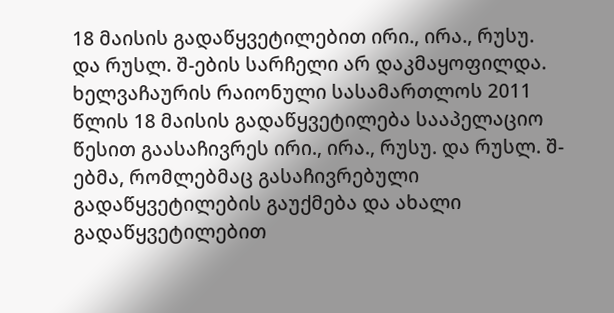18 მაისის გადაწყვეტილებით ირი., ირა., რუსუ. და რუსლ. შ-ების სარჩელი არ დაკმაყოფილდა.
ხელვაჩაურის რაიონული სასამართლოს 2011 წლის 18 მაისის გადაწყვეტილება სააპელაციო წესით გაასაჩივრეს ირი., ირა., რუსუ. და რუსლ. შ-ებმა, რომლებმაც გასაჩივრებული გადაწყვეტილების გაუქმება და ახალი გადაწყვეტილებით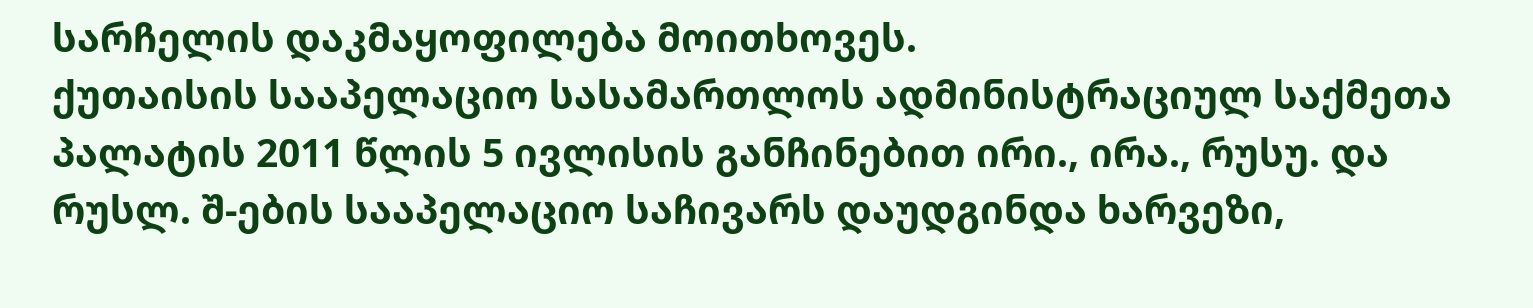სარჩელის დაკმაყოფილება მოითხოვეს.
ქუთაისის სააპელაციო სასამართლოს ადმინისტრაციულ საქმეთა პალატის 2011 წლის 5 ივლისის განჩინებით ირი., ირა., რუსუ. და რუსლ. შ-ების სააპელაციო საჩივარს დაუდგინდა ხარვეზი,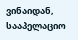ვინაიდან, სააპელაციო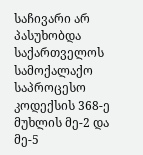საჩივარი არ პასუხობდა საქართველოს სამოქალაქო საპროცესო კოდექსის 368-ე მუხლის მე-2 და მე-5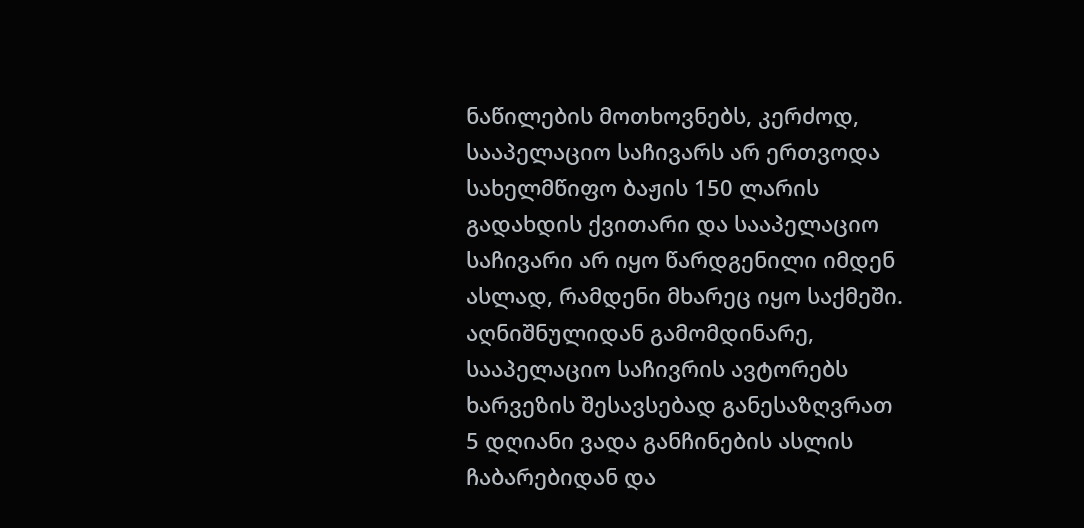ნაწილების მოთხოვნებს, კერძოდ, სააპელაციო საჩივარს არ ერთვოდა სახელმწიფო ბაჟის 150 ლარის გადახდის ქვითარი და სააპელაციო საჩივარი არ იყო წარდგენილი იმდენ ასლად, რამდენი მხარეც იყო საქმეში.
აღნიშნულიდან გამომდინარე, სააპელაციო საჩივრის ავტორებს ხარვეზის შესავსებად განესაზღვრათ 5 დღიანი ვადა განჩინების ასლის ჩაბარებიდან და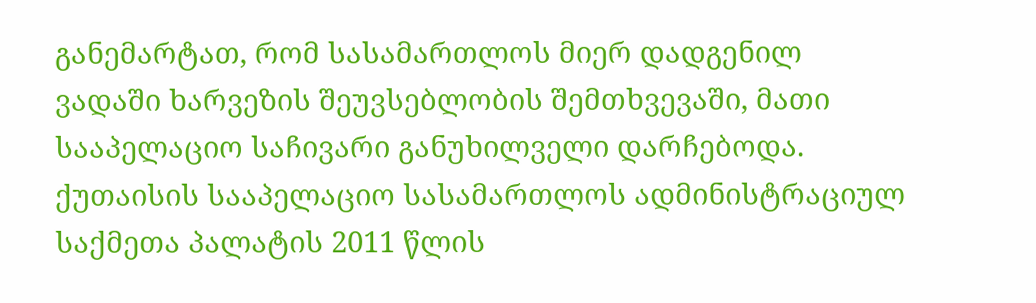განემარტათ, რომ სასამართლოს მიერ დადგენილ ვადაში ხარვეზის შეუვსებლობის შემთხვევაში, მათი სააპელაციო საჩივარი განუხილველი დარჩებოდა.
ქუთაისის სააპელაციო სასამართლოს ადმინისტრაციულ საქმეთა პალატის 2011 წლის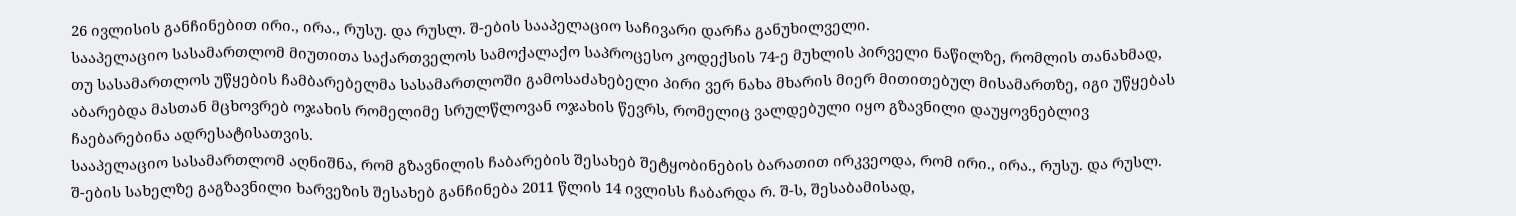26 ივლისის განჩინებით ირი., ირა., რუსუ. და რუსლ. შ-ების სააპელაციო საჩივარი დარჩა განუხილველი.
სააპელაციო სასამართლომ მიუთითა საქართველოს სამოქალაქო საპროცესო კოდექსის 74-ე მუხლის პირველი ნაწილზე, რომლის თანახმად, თუ სასამართლოს უწყების ჩამბარებელმა სასამართლოში გამოსაძახებელი პირი ვერ ნახა მხარის მიერ მითითებულ მისამართზე, იგი უწყებას აბარებდა მასთან მცხოვრებ ოჯახის რომელიმე სრულწლოვან ოჯახის წევრს, რომელიც ვალდებული იყო გზავნილი დაუყოვნებლივ ჩაებარებინა ადრესატისათვის.
სააპელაციო სასამართლომ აღნიშნა, რომ გზავნილის ჩაბარების შესახებ შეტყობინების ბარათით ირკვეოდა, რომ ირი., ირა., რუსუ. და რუსლ. შ-ების სახელზე გაგზავნილი ხარვეზის შესახებ განჩინება 2011 წლის 14 ივლისს ჩაბარდა რ. შ-ს, შესაბამისად,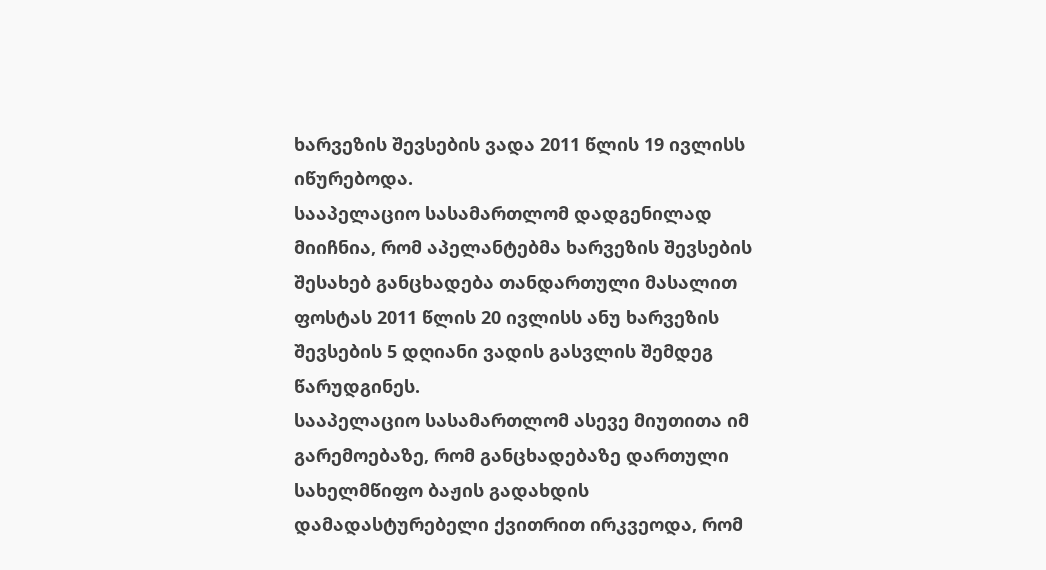ხარვეზის შევსების ვადა 2011 წლის 19 ივლისს იწურებოდა.
სააპელაციო სასამართლომ დადგენილად მიიჩნია, რომ აპელანტებმა ხარვეზის შევსების შესახებ განცხადება თანდართული მასალით ფოსტას 2011 წლის 20 ივლისს ანუ ხარვეზის შევსების 5 დღიანი ვადის გასვლის შემდეგ წარუდგინეს.
სააპელაციო სასამართლომ ასევე მიუთითა იმ გარემოებაზე, რომ განცხადებაზე დართული სახელმწიფო ბაჟის გადახდის დამადასტურებელი ქვითრით ირკვეოდა, რომ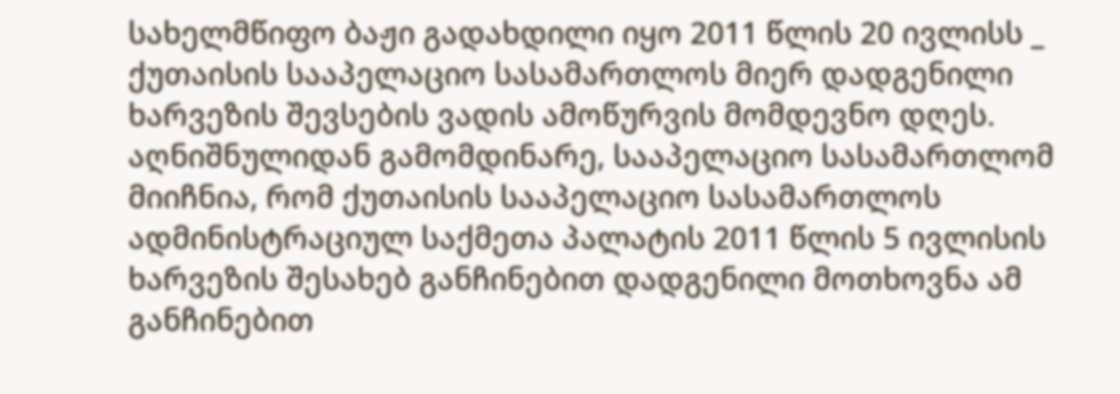სახელმწიფო ბაჟი გადახდილი იყო 2011 წლის 20 ივლისს _ ქუთაისის სააპელაციო სასამართლოს მიერ დადგენილი ხარვეზის შევსების ვადის ამოწურვის მომდევნო დღეს.
აღნიშნულიდან გამომდინარე, სააპელაციო სასამართლომ მიიჩნია, რომ ქუთაისის სააპელაციო სასამართლოს ადმინისტრაციულ საქმეთა პალატის 2011 წლის 5 ივლისის ხარვეზის შესახებ განჩინებით დადგენილი მოთხოვნა ამ განჩინებით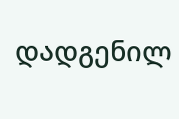დადგენილ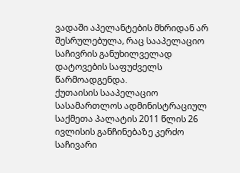ვადაში აპელანტების მხრიდან არ შესრულებულა, რაც სააპელაციო საჩივრის განუხილველად დატოვების საფუძველს წარმოადგენდა.
ქუთაისის სააპელაციო სასამართლოს ადმინისტრაციულ საქმეთა პალატის 2011 წლის 26 ივლისის განჩინებაზე კერძო საჩივარი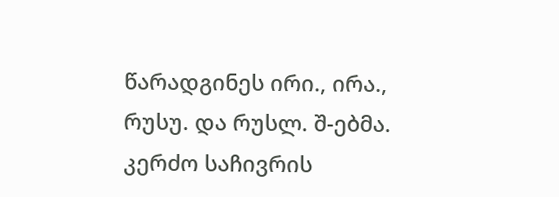წარადგინეს ირი., ირა., რუსუ. და რუსლ. შ-ებმა.
კერძო საჩივრის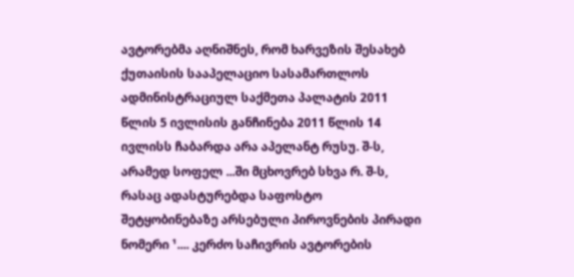ავტორებმა აღნიშნეს, რომ ხარვეზის შესახებ ქუთაისის სააპელაციო სასამართლოს ადმინისტრაციულ საქმეთა პალატის 2011 წლის 5 ივლისის განჩინება 2011 წლის 14 ივლისს ჩაბარდა არა აპელანტ რუსუ. შ-ს, არამედ სოფელ ...ში მცხოვრებ სხვა რ. შ-ს, რასაც ადასტურებდა საფოსტო შეტყობინებაზე არსებული პიროვნების პირადი ნომერი ¹.... კერძო საჩივრის ავტორების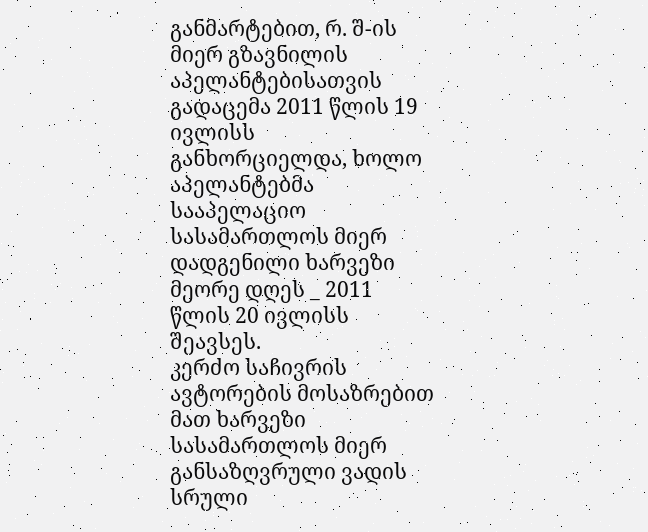განმარტებით, რ. შ-ის მიერ გზავნილის აპელანტებისათვის გადაცემა 2011 წლის 19 ივლისს განხორციელდა, ხოლო აპელანტებმა სააპელაციო სასამართლოს მიერ დადგენილი ხარვეზი მეორე დღეს _ 2011 წლის 20 ივლისს შეავსეს.
კერძო საჩივრის ავტორების მოსაზრებით მათ ხარვეზი სასამართლოს მიერ განსაზღვრული ვადის სრული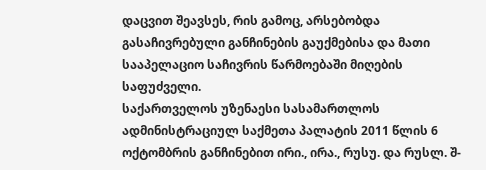დაცვით შეავსეს, რის გამოც, არსებობდა გასაჩივრებული განჩინების გაუქმებისა და მათი სააპელაციო საჩივრის წარმოებაში მიღების საფუძველი.
საქართველოს უზენაესი სასამართლოს ადმინისტრაციულ საქმეთა პალატის 2011 წლის 6 ოქტომბრის განჩინებით ირი., ირა., რუსუ. და რუსლ. შ-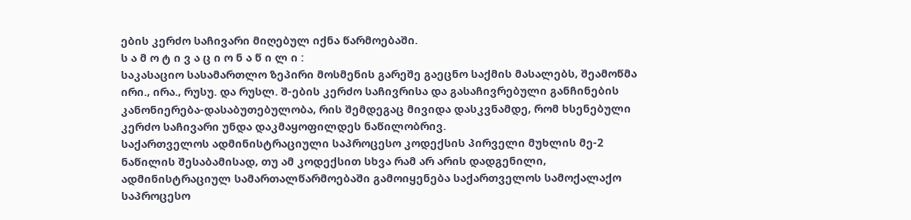ების კერძო საჩივარი მიღებულ იქნა წარმოებაში.
ს ა მ ო ტ ი ვ ა ც ი ო ნ ა წ ი ლ ი :
საკასაციო სასამართლო ზეპირი მოსმენის გარეშე გაეცნო საქმის მასალებს, შეამოწმა ირი., ირა., რუსუ. და რუსლ. შ-ების კერძო საჩივრისა და გასაჩივრებული განჩინების კანონიერება-დასაბუთებულობა, რის შემდეგაც მივიდა დასკვნამდე, რომ ხსენებული კერძო საჩივარი უნდა დაკმაყოფილდეს ნაწილობრივ.
საქართველოს ადმინისტრაციული საპროცესო კოდექსის პირველი მუხლის მე-2 ნაწილის შესაბამისად, თუ ამ კოდექსით სხვა რამ არ არის დადგენილი, ადმინისტრაციულ სამართალწარმოებაში გამოიყენება საქართველოს სამოქალაქო საპროცესო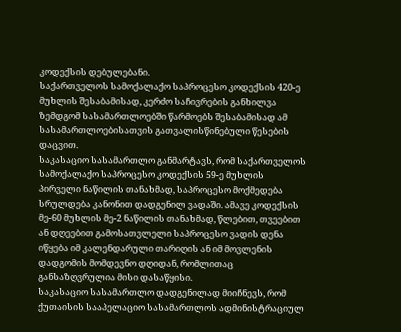კოდექსის დებულებანი.
საქართველოს სამოქალაქო საპროცესო კოდექსის 420-ე მუხლის შესაბამისად, კერძო საჩივრების განხილვა ზემდგომ სასამართლოებში წარმოებს შესაბამისად ამ სასამართლოებისათვის გათვალისწინებული წესების დაცვით.
საკასაციო სასამართლო განმარტავს, რომ საქართველოს სამოქალაქო საპროცესო კოდექსის 59-ე მუხლის პირველი ნაწილის თანახმად, საპროცესო მოქმედება სრულდება კანონით დადგენილ ვადაში. ამავე კოდექსის მე-60 მუხლის მე-2 ნაწილის თანახმად, წლებით, თვეებით ან დღეებით გამოსათვლელი საპროცესო ვადის დენა იწყება იმ კალენდარული თარიღის ან იმ მოვლენის დადგომის მომდევნო დღიდან, რომლითაც განსაზღვრულია მისი დასაწყისი.
საკასაციო სასამართლო დადგენილად მიიჩნევს, რომ ქუთაისის სააპელაციო სასამართლოს ადმინისტრაციულ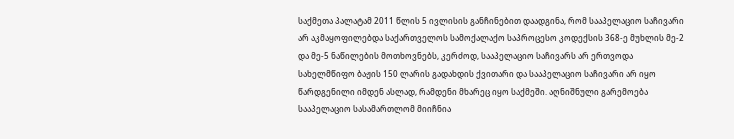საქმეთა პალატამ 2011 წლის 5 ივლისის განჩინებით დაადგინა, რომ სააპელაციო საჩივარი არ აკმაყოფილებდა საქართველოს სამოქალაქო საპროცესო კოდექსის 368-ე მუხლის მე-2 და მე-5 ნაწილების მოთხოვნებს, კერძოდ, სააპელაციო საჩივარს არ ერთვოდა სახელმწიფო ბაჟის 150 ლარის გადახდის ქვითარი და სააპელაციო საჩივარი არ იყო წარდგენილი იმდენ ასლად, რამდენი მხარეც იყო საქმეში. აღნიშნული გარემოება სააპელაციო სასამართლომ მიიჩნია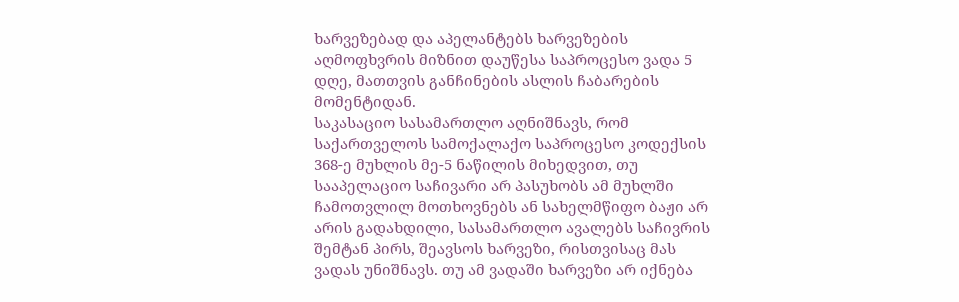ხარვეზებად და აპელანტებს ხარვეზების აღმოფხვრის მიზნით დაუწესა საპროცესო ვადა 5 დღე, მათთვის განჩინების ასლის ჩაბარების მომენტიდან.
საკასაციო სასამართლო აღნიშნავს, რომ საქართველოს სამოქალაქო საპროცესო კოდექსის 368-ე მუხლის მე-5 ნაწილის მიხედვით, თუ სააპელაციო საჩივარი არ პასუხობს ამ მუხლში ჩამოთვლილ მოთხოვნებს ან სახელმწიფო ბაჟი არ არის გადახდილი, სასამართლო ავალებს საჩივრის შემტან პირს, შეავსოს ხარვეზი, რისთვისაც მას ვადას უნიშნავს. თუ ამ ვადაში ხარვეზი არ იქნება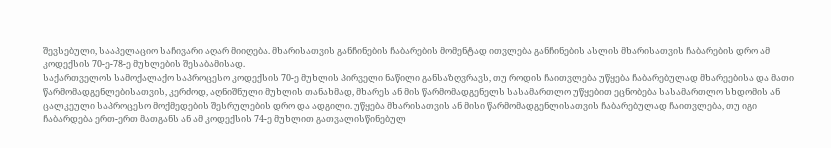შევსებული, სააპელაციო საჩივარი აღარ მიიღება. მხარისათვის განჩინების ჩაბარების მომენტად ითვლება განჩინების ასლის მხარისათვის ჩაბარების დრო ამ კოდექსის 70-ე-78-ე მუხლების შესაბამისად.
საქართველოს სამოქალაქო საპროცესო კოდექსის 70-ე მუხლის პირველი ნაწილი განსაზღვრავს, თუ როდის ჩაითვლება უწყება ჩაბარებულად მხარეებისა და მათი წარმომადგენლებისათვის, კერძოდ, აღნიშნული მუხლის თანახმად, მხარეს ან მის წარმომადგენელს სასამართლო უწყებით ეცნობება სასამართლო სხდომის ან ცალკეული საპროცესო მოქმედების შესრულების დრო და ადგილი. უწყება მხარისათვის ან მისი წარმომადგენლისათვის ჩაბარებულად ჩაითვლება, თუ იგი ჩაბარდება ერთ-ერთ მათგანს ან ამ კოდექსის 74-ე მუხლით გათვალისწინებულ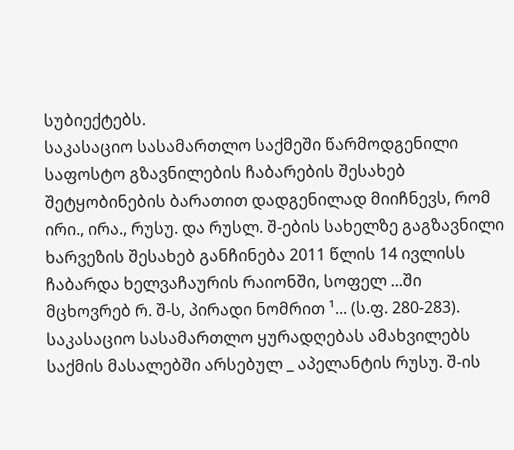სუბიექტებს.
საკასაციო სასამართლო საქმეში წარმოდგენილი საფოსტო გზავნილების ჩაბარების შესახებ შეტყობინების ბარათით დადგენილად მიიჩნევს, რომ ირი., ირა., რუსუ. და რუსლ. შ-ების სახელზე გაგზავნილი ხარვეზის შესახებ განჩინება 2011 წლის 14 ივლისს ჩაბარდა ხელვაჩაურის რაიონში, სოფელ ...ში მცხოვრებ რ. შ-ს, პირადი ნომრით ¹... (ს.ფ. 280-283).
საკასაციო სასამართლო ყურადღებას ამახვილებს საქმის მასალებში არსებულ _ აპელანტის რუსუ. შ-ის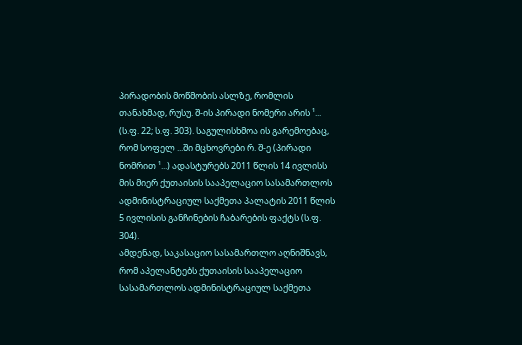პირადობის მოწმობის ასლზე, რომლის თანახმად, რუსუ. შ-ის პირადი ნომერი არის ¹... (ს.ფ. 22; ს.ფ. 303). საგულისხმოა ის გარემოებაც, რომ სოფელ ...ში მცხოვრები რ. შ-ე (პირადი ნომრით ¹...) ადასტურებს 2011 წლის 14 ივლისს მის მიერ ქუთაისის სააპელაციო სასამართლოს ადმინისტრაციულ საქმეთა პალატის 2011 წლის 5 ივლისის განჩინების ჩაბარების ფაქტს (ს.ფ. 304).
ამდენად, საკასაციო სასამართლო აღნიშნავს, რომ აპელანტებს ქუთაისის სააპელაციო სასამართლოს ადმინისტრაციულ საქმეთა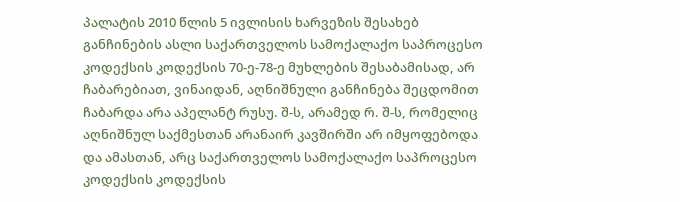პალატის 2010 წლის 5 ივლისის ხარვეზის შესახებ განჩინების ასლი საქართველოს სამოქალაქო საპროცესო კოდექსის კოდექსის 70-ე-78-ე მუხლების შესაბამისად, არ ჩაბარებიათ, ვინაიდან, აღნიშნული განჩინება შეცდომით ჩაბარდა არა აპელანტ რუსუ. შ-ს, არამედ რ. შ-ს, რომელიც აღნიშნულ საქმესთან არანაირ კავშირში არ იმყოფებოდა და ამასთან, არც საქართველოს სამოქალაქო საპროცესო კოდექსის კოდექსის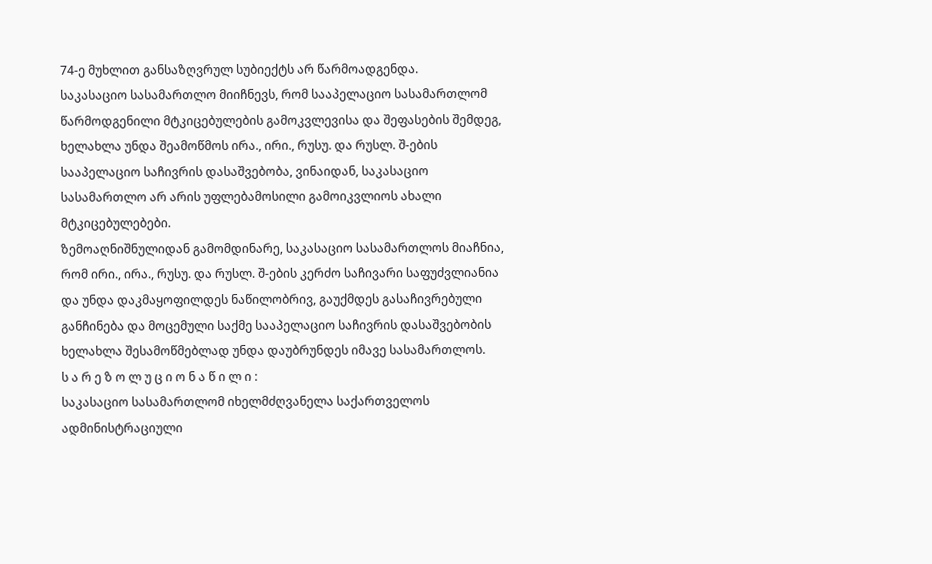74-ე მუხლით განსაზღვრულ სუბიექტს არ წარმოადგენდა.
საკასაციო სასამართლო მიიჩნევს, რომ სააპელაციო სასამართლომ წარმოდგენილი მტკიცებულების გამოკვლევისა და შეფასების შემდეგ, ხელახლა უნდა შეამოწმოს ირა., ირი., რუსუ. და რუსლ. შ-ების სააპელაციო საჩივრის დასაშვებობა, ვინაიდან, საკასაციო სასამართლო არ არის უფლებამოსილი გამოიკვლიოს ახალი მტკიცებულებები.
ზემოაღნიშნულიდან გამომდინარე, საკასაციო სასამართლოს მიაჩნია, რომ ირი., ირა., რუსუ. და რუსლ. შ-ების კერძო საჩივარი საფუძვლიანია და უნდა დაკმაყოფილდეს ნაწილობრივ, გაუქმდეს გასაჩივრებული განჩინება და მოცემული საქმე სააპელაციო საჩივრის დასაშვებობის ხელახლა შესამოწმებლად უნდა დაუბრუნდეს იმავე სასამართლოს.
ს ა რ ე ზ ო ლ უ ც ი ო ნ ა წ ი ლ ი :
საკასაციო სასამართლომ იხელმძღვანელა საქართველოს ადმინისტრაციული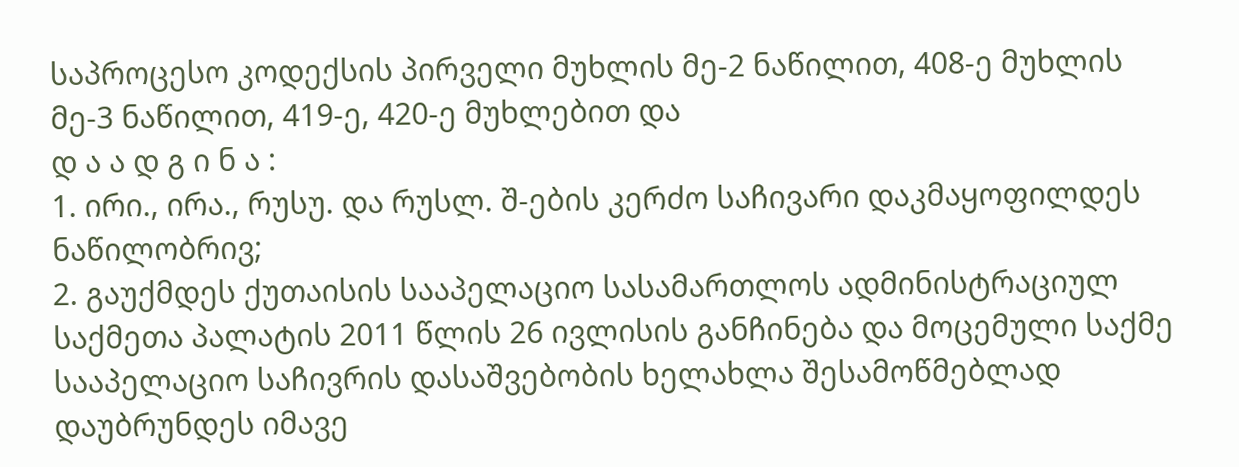საპროცესო კოდექსის პირველი მუხლის მე-2 ნაწილით, 408-ე მუხლის მე-3 ნაწილით, 419-ე, 420-ე მუხლებით და
დ ა ა დ გ ი ნ ა :
1. ირი., ირა., რუსუ. და რუსლ. შ-ების კერძო საჩივარი დაკმაყოფილდეს ნაწილობრივ;
2. გაუქმდეს ქუთაისის სააპელაციო სასამართლოს ადმინისტრაციულ საქმეთა პალატის 2011 წლის 26 ივლისის განჩინება და მოცემული საქმე სააპელაციო საჩივრის დასაშვებობის ხელახლა შესამოწმებლად დაუბრუნდეს იმავე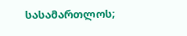სასამართლოს;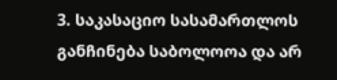3. საკასაციო სასამართლოს განჩინება საბოლოოა და არ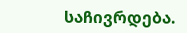საჩივრდება.